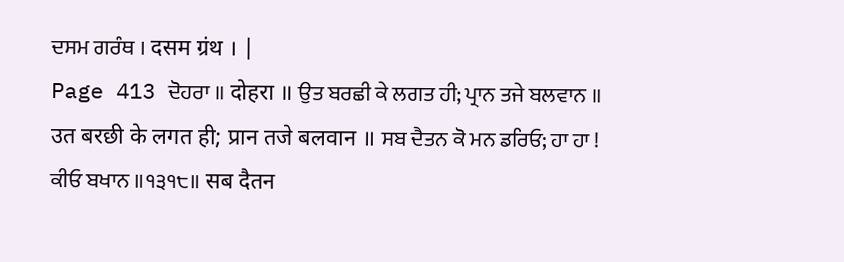ਦਸਮ ਗਰੰਥ । दसम ग्रंथ । |
Page 413 ਦੋਹਰਾ ॥ दोहरा ॥ ਉਤ ਬਰਛੀ ਕੇ ਲਗਤ ਹੀ; ਪ੍ਰਾਨ ਤਜੇ ਬਲਵਾਨ ॥ उत बरछी के लगत ही; प्रान तजे बलवान ॥ ਸਬ ਦੈਤਨ ਕੋ ਮਨ ਡਰਿਓ; ਹਾ ਹਾ ! ਕੀਓ ਬਖਾਨ ॥੧੩੧੮॥ सब दैतन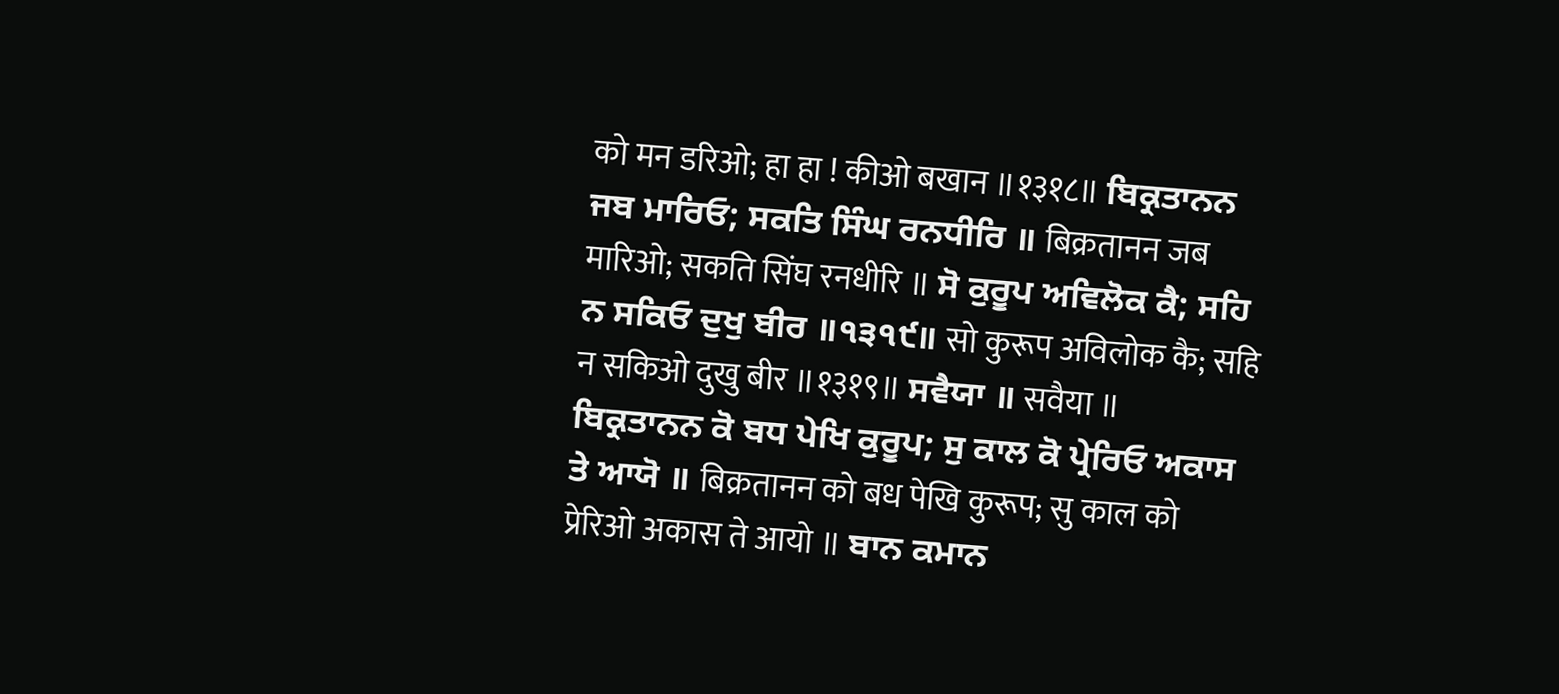को मन डरिओ; हा हा ! कीओ बखान ॥१३१८॥ ਬਿਕ੍ਰਤਾਨਨ ਜਬ ਮਾਰਿਓ; ਸਕਤਿ ਸਿੰਘ ਰਨਧੀਰਿ ॥ बिक्रतानन जब मारिओ; सकति सिंघ रनधीरि ॥ ਸੋ ਕੁਰੂਪ ਅਵਿਲੋਕ ਕੈ; ਸਹਿ ਨ ਸਕਿਓ ਦੁਖੁ ਬੀਰ ॥੧੩੧੯॥ सो कुरूप अविलोक कै; सहि न सकिओ दुखु बीर ॥१३१९॥ ਸਵੈਯਾ ॥ सवैया ॥ ਬਿਕ੍ਰਤਾਨਨ ਕੋ ਬਧ ਪੇਖਿ ਕੁਰੂਪ; ਸੁ ਕਾਲ ਕੋ ਪ੍ਰੇਰਿਓ ਅਕਾਸ ਤੇ ਆਯੋ ॥ बिक्रतानन को बध पेखि कुरूप; सु काल को प्रेरिओ अकास ते आयो ॥ ਬਾਨ ਕਮਾਨ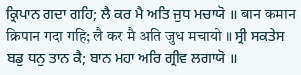ਕ੍ਰਿਪਾਨ ਗਦਾ ਗਹਿ; ਲੈ ਕਰ ਮੈ ਅਤਿ ਜੁਧ ਮਚਾਯੋ ॥ बान कमान क्रिपान गदा गहि; लै कर मै अति जुध मचायो ॥ ਸ੍ਰੀ ਸਕਤੇਸ ਬਡੁ ਧਨੁ ਤਾਨ ਕੈ; ਬਾਨ ਮਹਾ ਅਰਿ ਗ੍ਰੀਵ ਲਗਾਯੋ ॥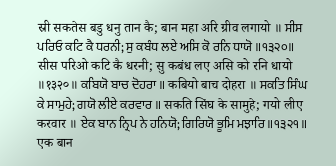स्री सकतेस बडु धनु तान कै; बान महा अरि ग्रीव लगायो ॥ ਸੀਸ ਪਰਿਓ ਕਟਿ ਕੈ ਧਰਨੀ; ਸੁ ਕਬੰਧ ਲਏ ਅਸਿ ਕੋ ਰਨਿ ਧਾਯੋ ॥੧੩੨੦॥ सीस परिओ कटि कै धरनी; सु कबंध लए असि को रनि धायो ॥१३२०॥ ਕਬਿਯੋ ਬਾਚ ਦੋਹਰਾ ॥ कबियो बाच दोहरा ॥ ਸਕਤਿ ਸਿੰਘ ਕੇ ਸਾਮੁਹੇ; ਗਯੋ ਲੀਏ ਕਰਵਾਰ ॥ सकति सिंघ के सामुहे; गयो लीए करवार ॥ ਏਕ ਬਾਨ ਨ੍ਰਿਪ ਨੇ ਹਨਿਯੋ; ਗਿਰਿਯੋ ਭੂਮਿ ਮਝਾਰਿ ॥੧੩੨੧॥ एक बान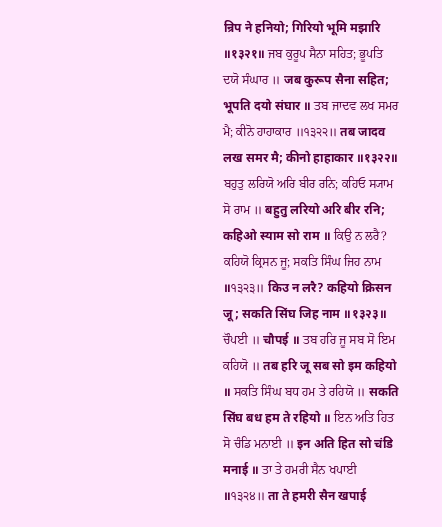न्रिप ने हनियो; गिरियो भूमि मझारि ॥१३२१॥ ਜਬ ਕੁਰੂਪ ਸੈਨਾ ਸਹਿਤ; ਭੂਪਤਿ ਦਯੋ ਸੰਘਾਰ ॥ जब कुरूप सैना सहित; भूपति दयो संघार ॥ ਤਬ ਜਾਦਵ ਲਖ ਸਮਰ ਮੈ; ਕੀਨੋ ਹਾਹਾਕਾਰ ॥੧੩੨੨॥ तब जादव लख समर मै; कीनो हाहाकार ॥१३२२॥ ਬਹੁਤੁ ਲਰਿਯੋ ਅਰਿ ਬੀਰ ਰਨਿ; ਕਹਿਓ ਸ੍ਯਾਮ ਸੋ ਰਾਮ ॥ बहुतु लरियो अरि बीर रनि; कहिओ स्याम सो राम ॥ ਕਿਉ ਨ ਲਰੈ? ਕਹਿਯੋ ਕ੍ਰਿਸਨ ਜੂ; ਸਕਤਿ ਸਿੰਘ ਜਿਹ ਨਾਮ ॥੧੩੨੩॥ किउ न लरै? कहियो क्रिसन जू; सकति सिंघ जिह नाम ॥१३२३॥ ਚੌਪਈ ॥ चौपई ॥ ਤਬ ਹਰਿ ਜੂ ਸਬ ਸੋ ਇਮ ਕਹਿਯੋ ॥ तब हरि जू सब सो इम कहियो ॥ ਸਕਤਿ ਸਿੰਘ ਬਧ ਹਮ ਤੇ ਰਹਿਯੋ ॥ सकति सिंघ बध हम ते रहियो ॥ ਇਨ ਅਤਿ ਹਿਤ ਸੋ ਚੰਡਿ ਮਨਾਈ ॥ इन अति हित सो चंडि मनाई ॥ ਤਾ ਤੇ ਹਮਰੀ ਸੈਨ ਖਪਾਈ ॥੧੩੨੪॥ ता ते हमरी सैन खपाई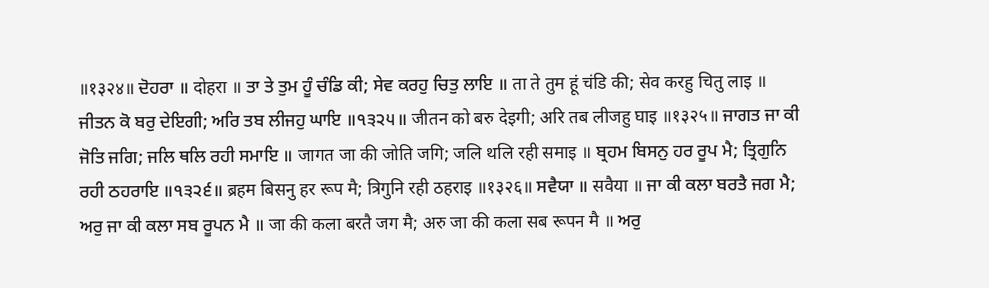॥१३२४॥ ਦੋਹਰਾ ॥ दोहरा ॥ ਤਾ ਤੇ ਤੁਮ ਹੂੰ ਚੰਡਿ ਕੀ; ਸੇਵ ਕਰਹੁ ਚਿਤੁ ਲਾਇ ॥ ता ते तुम हूं चंडि की; सेव करहु चितु लाइ ॥ ਜੀਤਨ ਕੋ ਬਰੁ ਦੇਇਗੀ; ਅਰਿ ਤਬ ਲੀਜਹੁ ਘਾਇ ॥੧੩੨੫॥ जीतन को बरु देइगी; अरि तब लीजहु घाइ ॥१३२५॥ ਜਾਗਤ ਜਾ ਕੀ ਜੋਤਿ ਜਗਿ; ਜਲਿ ਥਲਿ ਰਹੀ ਸਮਾਇ ॥ जागत जा की जोति जगि; जलि थलि रही समाइ ॥ ਬ੍ਰਹਮ ਬਿਸਨੁ ਹਰ ਰੂਪ ਮੈ; ਤ੍ਰਿਗੁਨਿ ਰਹੀ ਠਹਰਾਇ ॥੧੩੨੬॥ ब्रहम बिसनु हर रूप मै; त्रिगुनि रही ठहराइ ॥१३२६॥ ਸਵੈਯਾ ॥ सवैया ॥ ਜਾ ਕੀ ਕਲਾ ਬਰਤੈ ਜਗ ਮੈ; ਅਰੁ ਜਾ ਕੀ ਕਲਾ ਸਬ ਰੂਪਨ ਮੈ ॥ जा की कला बरतै जग मै; अरु जा की कला सब रूपन मै ॥ ਅਰੁ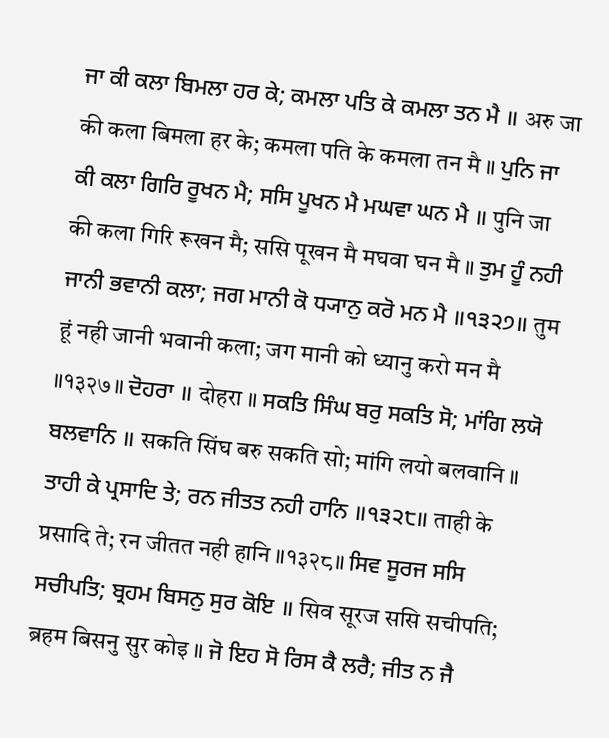ਜਾ ਕੀ ਕਲਾ ਬਿਮਲਾ ਹਰ ਕੇ; ਕਮਲਾ ਪਤਿ ਕੇ ਕਮਲਾ ਤਨ ਮੈ ॥ अरु जा की कला बिमला हर के; कमला पति के कमला तन मै ॥ ਪੁਨਿ ਜਾ ਕੀ ਕਲਾ ਗਿਰਿ ਰੂਖਨ ਮੈ; ਸਸਿ ਪੂਖਨ ਮੈ ਮਘਵਾ ਘਨ ਮੈ ॥ पुनि जा की कला गिरि रूखन मै; ससि पूखन मै मघवा घन मै ॥ ਤੁਮ ਹੂੰ ਨਹੀ ਜਾਨੀ ਭਵਾਨੀ ਕਲਾ; ਜਗ ਮਾਨੀ ਕੋ ਧ੍ਯਾਨੁ ਕਰੋ ਮਨ ਮੈ ॥੧੩੨੭॥ तुम हूं नही जानी भवानी कला; जग मानी को ध्यानु करो मन मै ॥१३२७॥ ਦੋਹਰਾ ॥ दोहरा ॥ ਸਕਤਿ ਸਿੰਘ ਬਰੁ ਸਕਤਿ ਸੋ; ਮਾਂਗਿ ਲਯੋ ਬਲਵਾਨਿ ॥ सकति सिंघ बरु सकति सो; मांगि लयो बलवानि ॥ ਤਾਹੀ ਕੇ ਪ੍ਰਸਾਦਿ ਤੇ; ਰਨ ਜੀਤਤ ਨਹੀ ਹਾਨਿ ॥੧੩੨੮॥ ताही के प्रसादि ते; रन जीतत नही हानि ॥१३२८॥ ਸਿਵ ਸੂਰਜ ਸਸਿ ਸਚੀਪਤਿ; ਬ੍ਰਹਮ ਬਿਸਨੁ ਸੁਰ ਕੋਇ ॥ सिव सूरज ससि सचीपति; ब्रहम बिसनु सुर कोइ ॥ ਜੋ ਇਹ ਸੋ ਰਿਸ ਕੈ ਲਰੈ; ਜੀਤ ਨ ਜੈ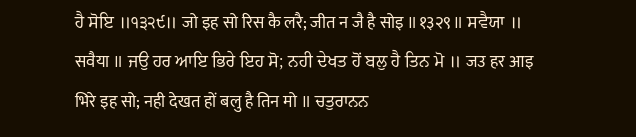ਹੈ ਸੋਇ ॥੧੩੨੯॥ जो इह सो रिस कै लरै; जीत न जै है सोइ ॥१३२९॥ ਸਵੈਯਾ ॥ सवैया ॥ ਜਉ ਹਰ ਆਇ ਭਿਰੇ ਇਹ ਸੋ; ਨਹੀ ਦੇਖਤ ਹੋਂ ਬਲੁ ਹੈ ਤਿਨ ਮੋ ॥ जउ हर आइ भिरे इह सो; नही देखत हों बलु है तिन मो ॥ ਚਤੁਰਾਨਨ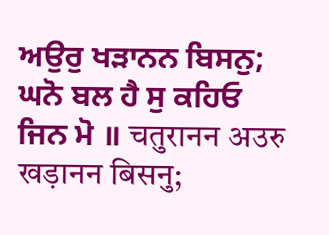ਅਉਰੁ ਖੜਾਨਨ ਬਿਸਨੁ; ਘਨੋ ਬਲ ਹੈ ਸੁ ਕਹਿਓ ਜਿਨ ਮੋ ॥ चतुरानन अउरु खड़ानन बिसनु;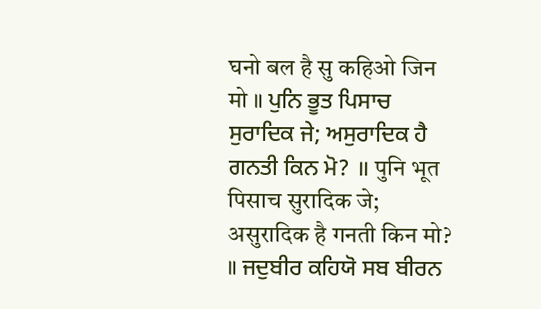घनो बल है सु कहिओ जिन मो ॥ ਪੁਨਿ ਭੂਤ ਪਿਸਾਚ ਸੁਰਾਦਿਕ ਜੇ; ਅਸੁਰਾਦਿਕ ਹੈ ਗਨਤੀ ਕਿਨ ਮੋ? ॥ पुनि भूत पिसाच सुरादिक जे; असुरादिक है गनती किन मो? ॥ ਜਦੁਬੀਰ ਕਹਿਯੋ ਸਬ ਬੀਰਨ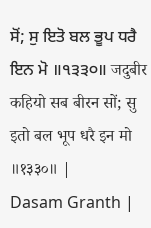ਸੋਂ; ਸੁ ਇਤੋ ਬਲ ਭੂਪ ਧਰੈ ਇਨ ਮੋ ॥੧੩੩੦॥ जदुबीर कहियो सब बीरन सों; सु इतो बल भूप धरै इन मो ॥१३३०॥ |
Dasam Granth |